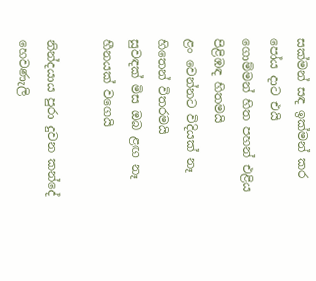සක්මන් සඳ ඉක්මන් කර පෝය දාට එයි
ගොම්මන් හිත පහන් එළිය පිළිඹඳ හිතමයි
ළං වෙන්නට විදියක් නෑ හිතෙන් විතරමයි
සුවඳක් මිස ඔබ ළඟ නෑ හීනයක් වගෙයි

නින්දයාය පුරා දුවන කන්දේ හෙවණැලි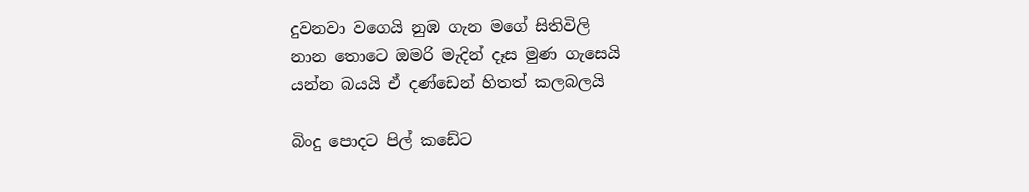දුවනවා වගෙයි නුඹ ගැන මගේ සිතිවිලි
නාන තොටෙ ඔමරි මැදින් දෑස මුණ ගැසෙයි
යන්න බයයි ඒ දණ්ඩෙන් හිතත් කලබලයි

බිංදු පොදට පිල් කඩේට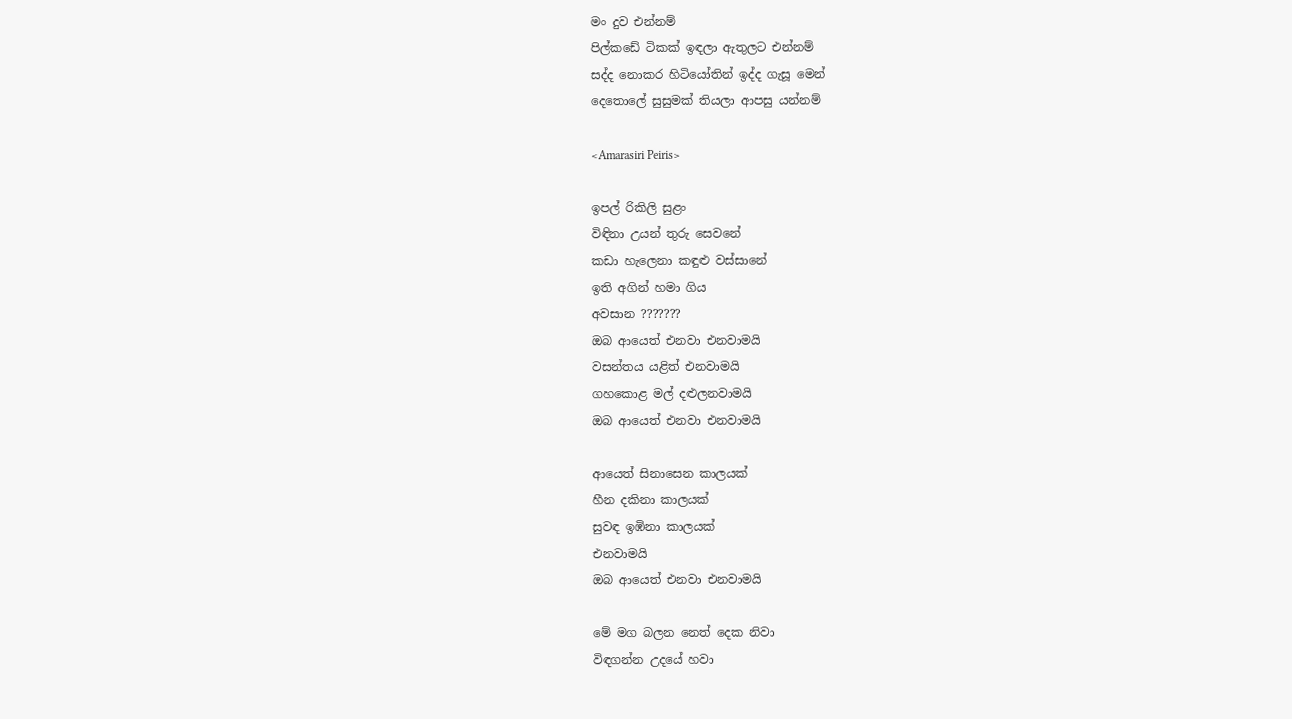මං දුව එන්නම්
පිල්කඩේ ටිකක් ඉඳලා ඇතුලට එන්නම්
සද්ද නොකර හිටියෝතින් ඉද්ද ගැසූ මෙන්
දෙතොලේ සුසුමක් තියලා ආපසු යන්නම්

<Amarasiri Peiris>

ඉපල් රිකිලි සුළං
විඳිනා උයන් තුරු සෙවනේ
කඩා හැලෙනා කඳුළු වස්සානේ
ඉති අගින් හමා ගිය
අවසාන ???????
ඔබ ආයෙත් එනවා එනවාමයි
වසන්තය යළිත් එනවාමයි
ගහකොළ මල් දළුලනවාමයි
ඔබ ආයෙත් එනවා එනවාමයි

ආයෙත් සිනාසෙන කාලයක්
හීන දකිනා කාලයක්
සුවඳ ඉඹිනා කාලයක්
එනවාමයි
ඔබ ආයෙත් එනවා එනවාමයි

මේ මග බලන නෙත් දෙක නිවා
විඳගන්න උදයේ හවා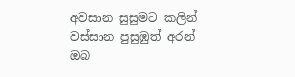අවසාන සුසුමට කලින්
වස්සාන පුසුඹුත් අරන්
ඔබ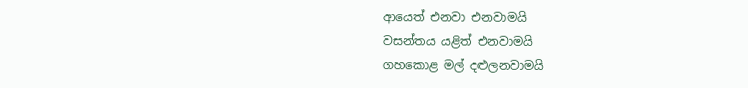ආයෙත් එනවා එනවාමයි
වසන්තය යළිත් එනවාමයි
ගහකොළ මල් දළුලනවාමයි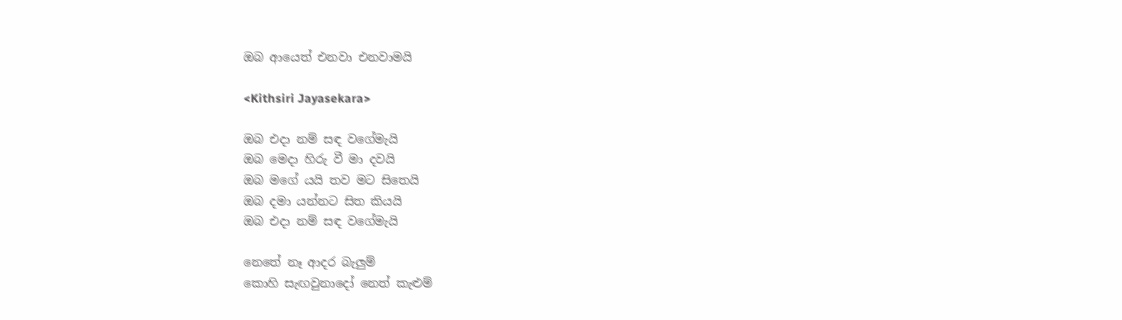ඔබ ආයෙත් එනවා එනවාමයි

<Kithsiri Jayasekara>

ඔබ එදා නම් සඳ වගේමැයි
ඔබ මෙදා හිරු වී මා දවයි
ඔබ මගේ යයි තව මට සිතෙයි
ඔබ දමා යන්නට සිත කියයි
ඔබ එදා නම් සඳ වගේමැයි

නෙතේ නෑ ආදර බැලුම්
කොහි සැඟවුනාදෝ නෙත් කැළුම්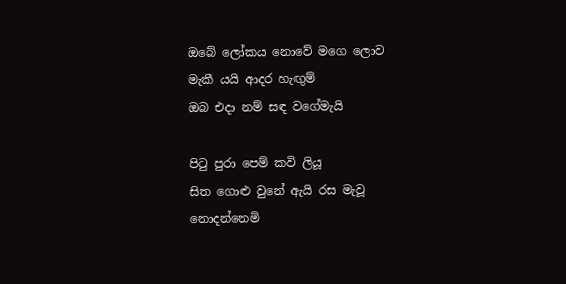ඔබේ ලෝකය නොවේ මගෙ ලොව
මැකී යයි ආදර හැඟුම්
ඔබ එදා නම් සඳ වගේමැයි

පි‍ටු පුරා පෙම් කවි ලියූ
සිත ගොළු වුනේ ඇයි රස මැවූ
නොදන්නෙමි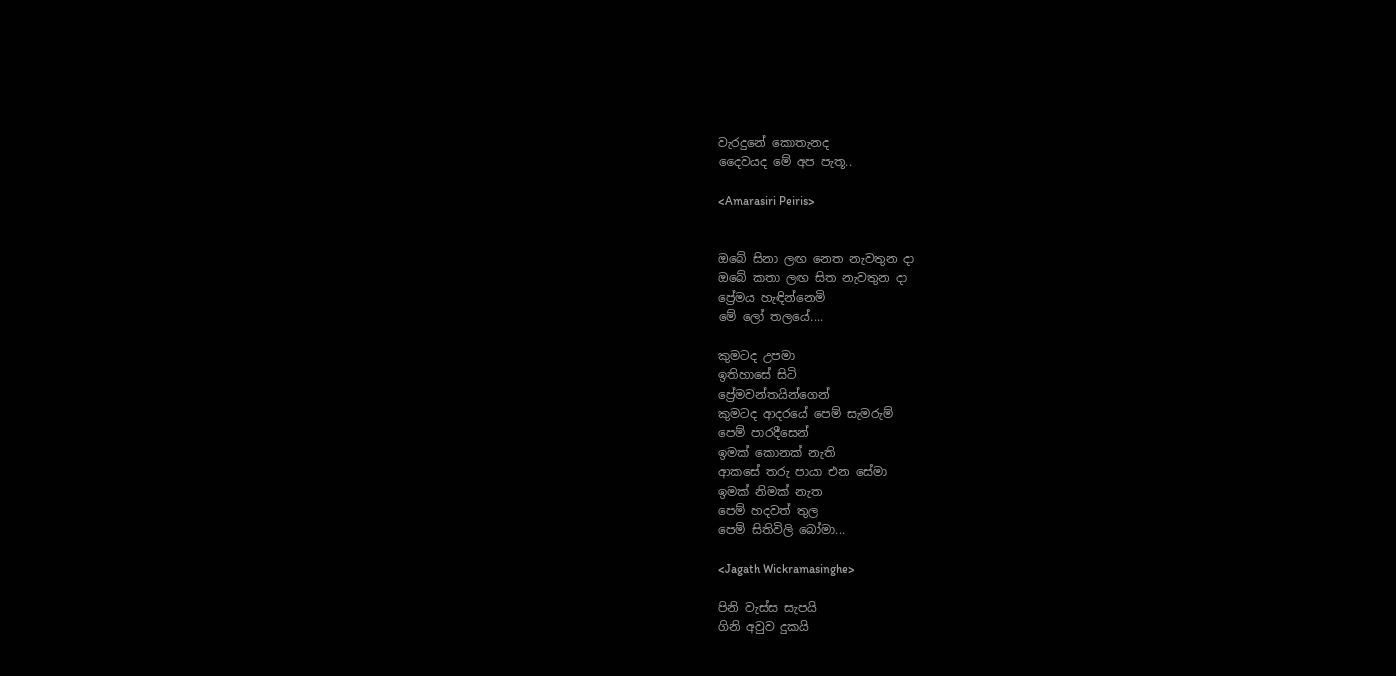වැරදුනේ කොතැනද
දෛවයද මේ අප පැතූ..

<Amarasiri Peiris>


ඔබේ සිනා ලඟ නෙත නැවතුන දා
ඔබේ කතා ලඟ සිත නැවතුන දා
ප්‍රේමය හැඳින්නෙමි
මේ ලෝ තලයේ....

කුමටද උපමා
ඉතිහාසේ සිටි
ප්‍රේමවන්තයින්ගෙන්
කුමටද ආදරයේ පෙම් සැමරුම්
පෙම් පාරදීසෙන්
ඉමක් කොනක් නැති
ආකසේ තරු පායා එන සේමා
ඉමක් නිමක් නැත
පෙම් හදවත් තුල
පෙම් සිතිවිලි බෝමා...

<Jagath Wickramasinghe>

පිනි වැස්ස සැපයි
ගිනි අවුව දුකයි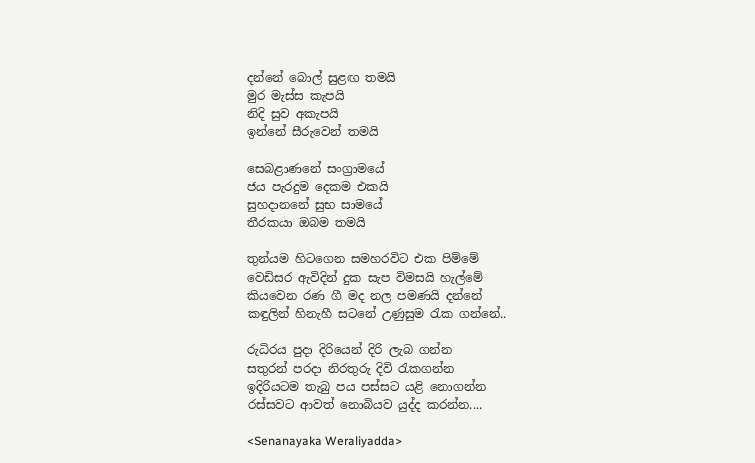දන්නේ බොල් සුළඟ තමයි
මුර මැස්ස කැපයි
නිදි සුව අකැපයි
ඉන්නේ සීරුවෙන් තමයි

සෙබළාණනේ සංග්‍රාමයේ
ජය පැරදුම දෙකම එකයි
සුහදානනේ සුභ සාමයේ
තීරකයා ඔබම තමයි

තුන්යම හිටගෙන සමහරවිට එක පිම්මේ
වෙඩිසර ඇවිදින් දුක සැප විමසයි හැල්මේ
කියවෙන රණ ගී මද නල පමණයි දන්නේ
කඳුලින් හිනැහී සටනේ උණුසුම ‍රැක ගන්නේ..

රුධිරය පුදා දිරියෙන් දිරි ලැබ ගන්න
සතුරන් පරදා නිරතුරු දිවි ‍රැකගන්න
ඉදිරියටම තැබු පය පස්සට යළි නොගන්න
රස්සවට ආවත් නොබියව යුද්ද කරන්න....

<Senanayaka Weraliyadda>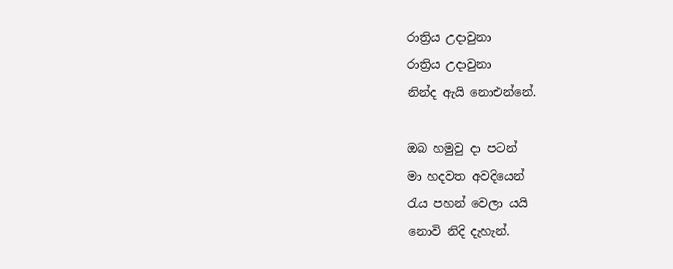රාත්‍රිය උදාවුනා
රාත්‍රිය උදාවුනා
නින්ද ඇයි නොඑන්නේ.

ඔබ හමුවු දා පටන්
මා හදවත අවදියෙන්
රැය පහන් වෙලා යයි
නොවි නිදි දැහැන්.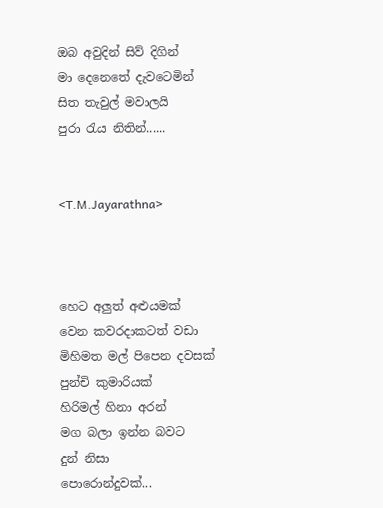ඔබ අවුදින් සිව් දිගින්
මා දෙනෙතේ දැවටෙමින්
සිත තැවුල් මවාලයි
පුරා රැය නිතින්......


<T.M.Jayarathna>



හෙට අලුත් අළුයමක්
වෙන කවරදාකටත් වඩා
මිහිමත මල් පිපෙන දවසක්
පුන්චි කුමාරියක්
හිරිමල් හිනා අරන්
මග බලා ඉන්න බවට
දුන් නිසා
පොරොන්දුවක්...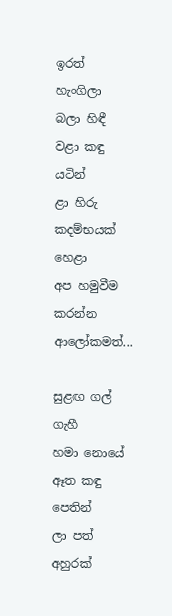ඉරත් හැංගිලා
බලා හිඳී
වළා කඳු යටින්
ළා හිරු කදම්භයක් හෙළා
අප හමුවීම කරන්න
ආලෝකමත්...

සුළඟ ගල් ගැහී
හමා නොයේ
ඈත කඳු පෙතින්
ලා පත් අහුරක්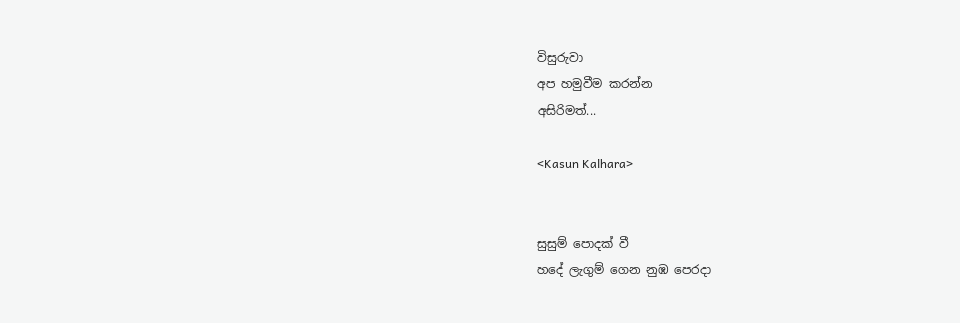විසුරුවා
අප හමුවීම කරන්න
අසිරිමත්...

<Kasun Kalhara>


සුසුම් පොදක් වී
හදේ ලැගුම් ගෙන නුඹ පෙරදා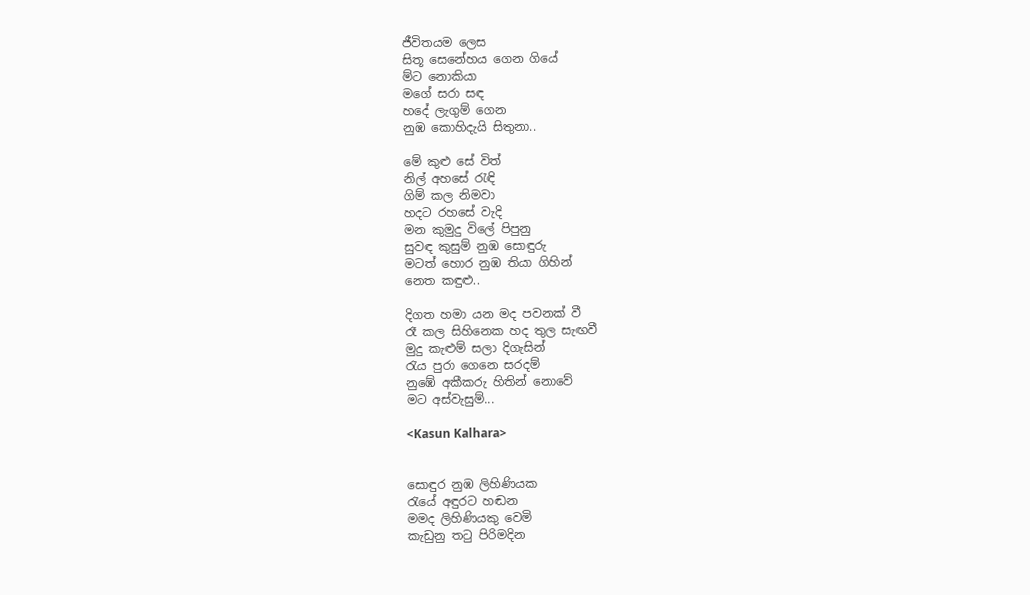ජීවිතයම ලෙස
සිතූ සෙනේහය ගෙන ගියේ
ම්ට නොකියා
මගේ සරා සඳ
හදේ ලැගුම් ගෙන
නුඹ කොහිදැයි සිතුනා..

මේ කුළු සේ විත්
නිල් අහසේ ‍රැඳි
ගිම් කල නිමවා
හදට රහසේ වැදි
මන කුමුදු විලේ පිපුනු
සුවඳ කුසුම් නුඹ සොඳුරු
මටත් හොර නුඹ තියා ගිහින්
නෙත කඳුළු..

දිගත හමා යන මද පවනක් වී
රෑ කල සිහිනෙක හද තුල සැඟවී
මුදු කැළුම් සලා දිගැසින්
රැය පුරා ගෙනෙ සරදම්
නුඹේ අකීකරු හිතින් නොවේ
මට අස්වැසුම්...

<Kasun Kalhara>


සොඳුර නුඹ ලිහිණියක
රැයේ අඳුරට හඬන
මමද ලිහිණියකු වෙමි
කැඩුනු ත‍ටු පිරිමදින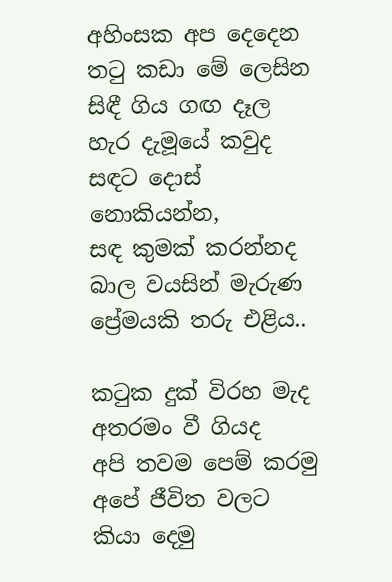අහිංසක අප දෙදෙන
ත‍ටු කඩා මේ ලෙසින
සිඳී ගිය ගඟ දෑල
හැර දැමූයේ කවුද
සඳට දොස් නොකියන්න,
සඳ කුමක් කරන්නද
බාල වයසින් මැරුණ
ප්‍රේමයකි තරු එළිය..

ක‍ටුක දුක් විරහ මැද
අතරමං වී ගියද
අපි තවම පෙම් කරමු
අපේ ජීවිත වලට
කියා දෙමු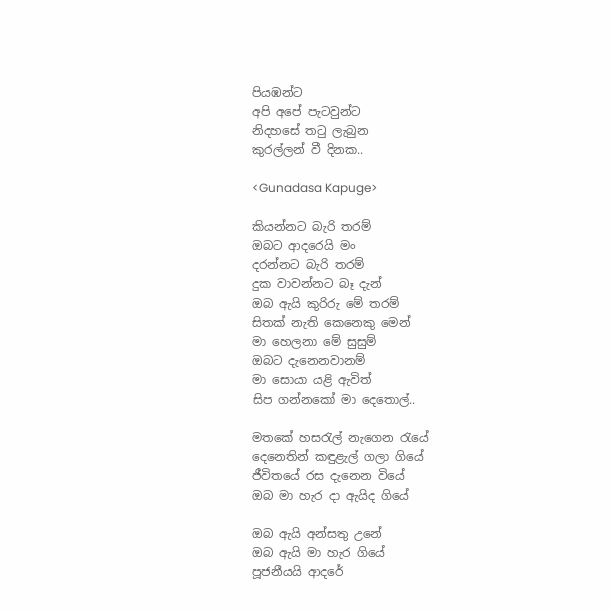පියඹන්ට
අපි අපේ පැටවුන්ට
නිදහසේ ත‍ටු ලැබුන
කුරල්ලන් වී දිනක..

<Gunadasa Kapuge>

කියන්නට බැරි තරම්
ඔබට ආදරෙයි මං
දරන්නට බැරි තරම්
දුක වාවන්නට බෑ දැන්
ඔබ ඇයි කුරිරු මේ තරම්
සිතක් නැති කෙනෙකු මෙන්
මා හෙලනා මේ සුසුම්
ඔබට දැනෙනවානම්
මා සොයා යළි ඇවිත්
සිප ගන්නකෝ මා දෙතොල්..

මතකේ හස‍රැල් නැගෙන ‍රැයේ
දෙනෙතින් කඳුළැල් ගලා ගියේ
ජීවිතයේ රස දැනෙන වියේ
ඔබ මා හැර දා ඇයිද ගියේ

ඔබ ඇයි අන්සතු උනේ
ඔබ ඇයි මා හැර ගියේ
පූජනීයයි ආදරේ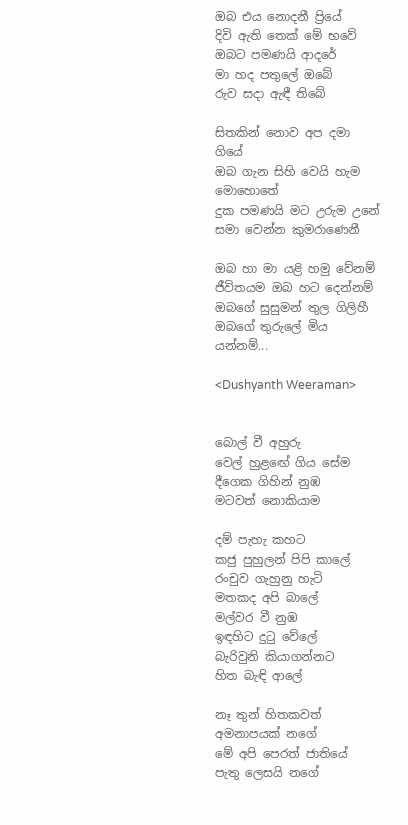ඔබ එය නොදනී ප්‍රියේ
දිවි ඇති තෙක් මේ භවේ
ඔබට පමණයි ආදරේ
මා හද පතුලේ ඔබේ
රුව සදා ඇඳී තිබේ

සිතකින් නොව අප දමා ගියේ
ඔබ ගැන සිහි වෙයි හැම මොහොතේ
දුක පමණයි මට උරුම උනේ
සමා වෙන්න කුමරාණෙනී

ඔබ හා මා යළි හමු වේනම්
ජීවිතයම ඔබ හට දෙන්නම්
ඔබගේ සුසුමන් තුල ගිලිහී
ඔබගේ තුරුලේ මිය යන්නම්...

<Dushyanth Weeraman>


බොල් වී අහුරු
වෙල් හුළඟේ ගිය සේම
දීගෙක ගිහින් නුඹ
මටවත් නොකියාම

දම් පැහැ කහට
කජු පුහුලන් පිපි කාලේ
රංචුව ගැහුනු හැටි
මතකද අපි බාලේ
මල්වර වී නුඹ
ඉඳහිට දු‍ටු වේලේ
බැරිවුනි කියාගන්නට
හිත බැඳි ආලේ

නෑ තුන් හිතකවත්
අමනාපයක් නගේ
මේ අපි පෙරත් ජාතියේ
පැතු ලෙසයි නගේ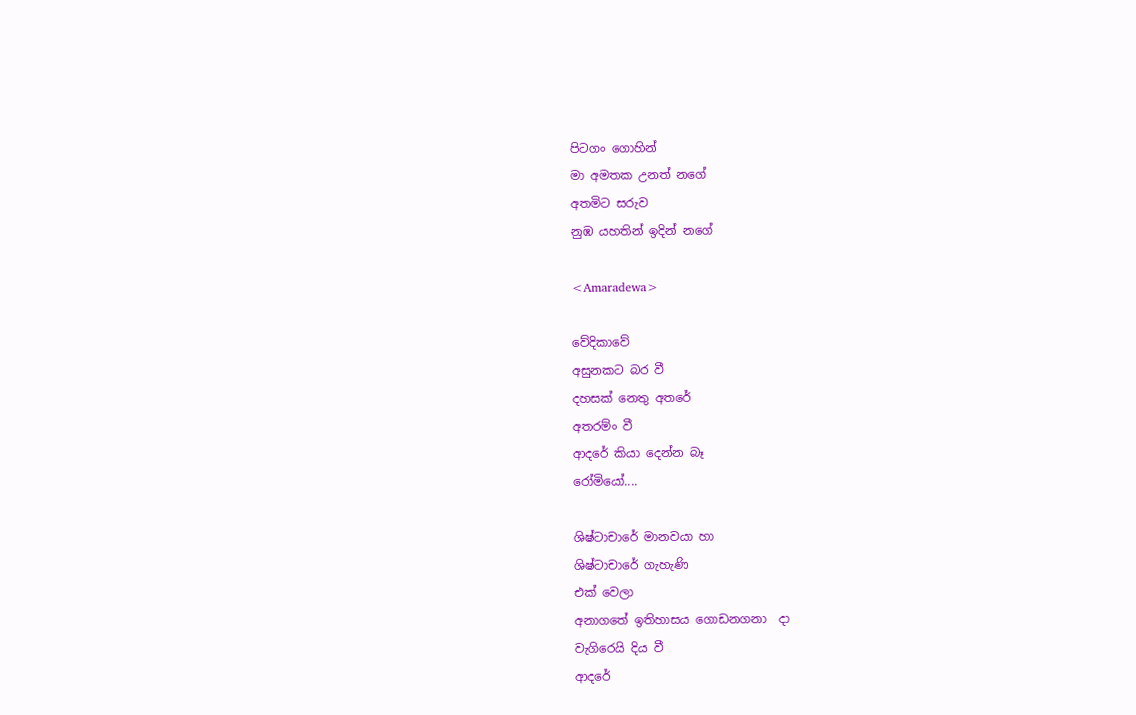පිටගං ගොහින්
මා අමතක උනත් නගේ
අතමිට සරුව
නුඹ යහතින් ඉදින් නගේ

<Amaradewa>

වේදිකාවේ
අසුනකට බර වී
දහසක් නෙතු අතරේ
අතරම්ං වී
ආදරේ කියා දෙන්න බෑ
රෝමියෝ....

ශිෂ්ටාචාරේ මානවයා හා
ශිෂ්ටාචාරේ ගැහැණි
එක් වෙලා
අනාගතේ ඉතිහාසය ගොඩනගනා  දා
වැගිරෙයි දිය වී
ආදරේ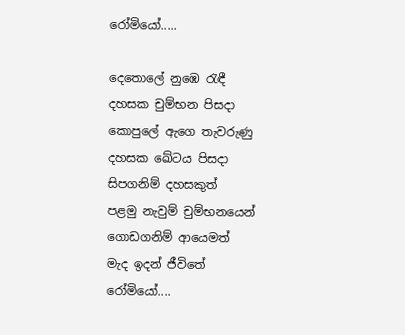රෝමියෝ.....

දෙතොලේ නුඹෙ ‍රැඳී
දහසක චුම්භන පිසදා
කොපුලේ ඇගෙ තැවරුණු
දහසක ඛේටය පිසදා
සිපගනිම් දහසකුත්
පළමු නැවුම් චුම්භනයෙන්
ගොඩගනිම් ආයෙමත්
මැද ඉදන් ජීවිතේ
රෝමියෝ....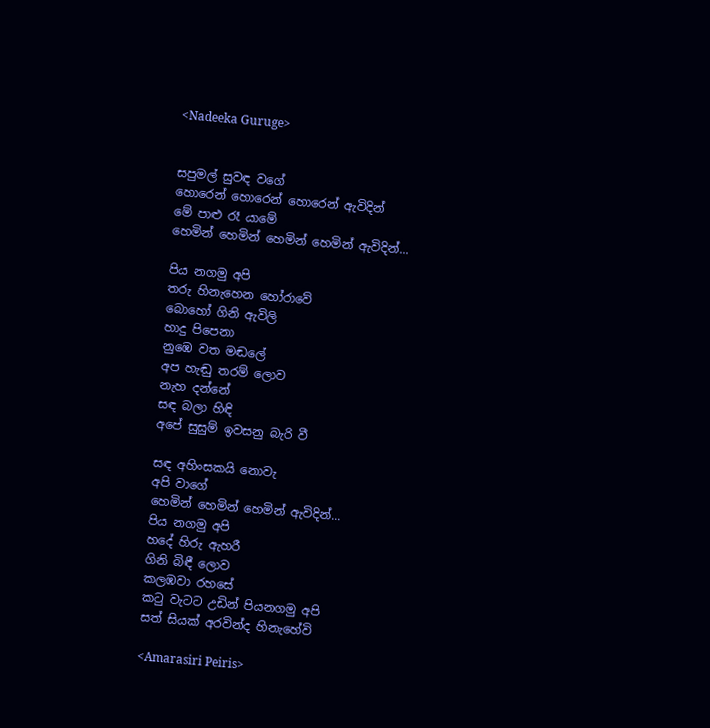<Nadeeka Guruge>


සපුමල් සුවඳ වගේ
හොරෙන් හොරෙන් හොරෙන් ඇවිදින්
මේ පාළු රෑ යාමේ
හෙමින් හෙමින් හෙමින් හෙමින් ඇවිදින්...

පිය නගමු අපි
තරු හිනැහෙන හෝරාවේ
බොහෝ ගිනි ඇවිලි
හාදු පිපෙනා
නුඹෙ වත මඬලේ
අප හැඬු තරම් ලොව
නැහ දන්නේ
සඳ බලා හිඳි
අපේ සුසුම් ඉවසනු බැරි වී

සඳ අහිංසකයි නොවැ
අපි වාගේ
හෙමින් හෙමින් හෙමින් ඇවිදින්...
පිය නගමු අපි
හදේ හිරු ඇහරී
ගිනි බිඳී ලොව
කලඹවා රහසේ
ක‍ටු වැටට උඩින් පියනගමු අපි
සත් සියක් අරවින්ද හිනැහේවි

<Amarasiri Peiris>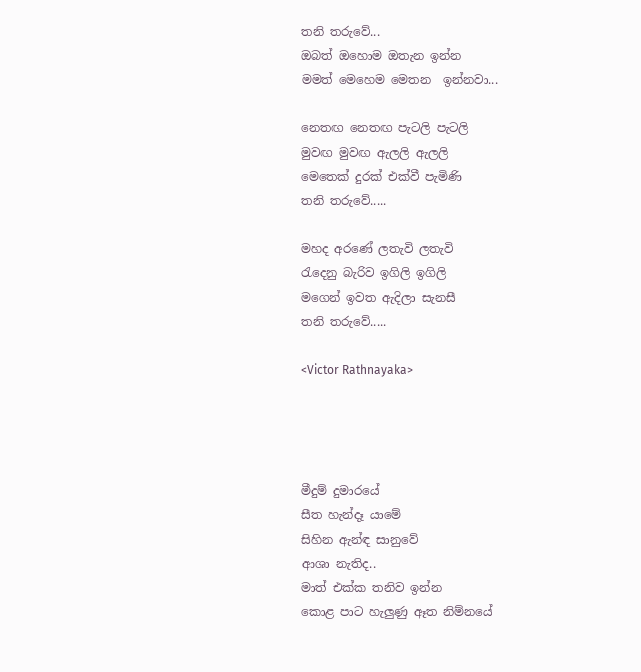තනි තරුවේ...
ඔබත් ඔහොම ඔතැන ඉන්න
මමත් මෙහෙම මෙතන  ඉන්නවා...

නෙතඟ නෙතඟ පැටලි පැටලි
මුවඟ මුවඟ ඇලලි ඇලලි
මෙතෙක් දුරක් එක්වී පැමිණි
තනි තරුවේ.....

මහද අරණේ ලතැවි ලතැවි
රැදෙනු බැරිව ඉගිලි ඉගිලි
මගෙන් ඉවත ඇදිලා සැනසී
තනි තරුවේ.....

<Victor Rathnayaka>




මීදුම් දුමාරයේ
සීත හැන්දෑ යාමේ
සිහින ඇන්ඳ සානුවේ
ආශා නැතිද..
මාත් එක්ක තනිව ඉන්න
කොළ පාට හැලුණු ඈත නිම්නයේ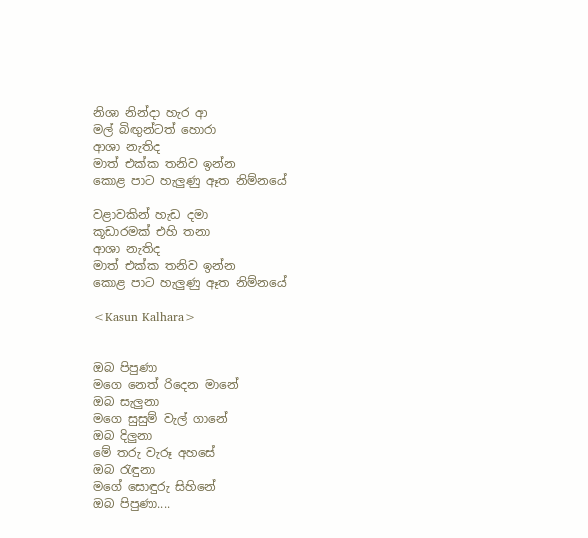නිශා නින්දා හැර ආ
මල් බිඟුන්ටත් හොරා
ආශා නැතිද
මාත් එක්ක තනිව ඉන්න
කොළ පාට හැලුණු ඈත නිම්නයේ

වළාවකින් හැඩ දමා
කූඩාරමක් එහි තනා
ආශා නැතිද
මාත් එක්ක තනිව ඉන්න
කොළ පාට හැලුණු ඈත නිම්නයේ

<Kasun Kalhara>


ඔබ පිපුණා
මගෙ නෙත් රිදෙන මානේ
ඔබ සැලුනා
මගෙ සුසුම් වැල් ගානේ
ඔබ දිලුනා
මේ තරු වැරූ අහසේ
ඔබ ‍රැඳුනා
මගේ සොඳුරු සිහිනේ
ඔබ පිපුණා....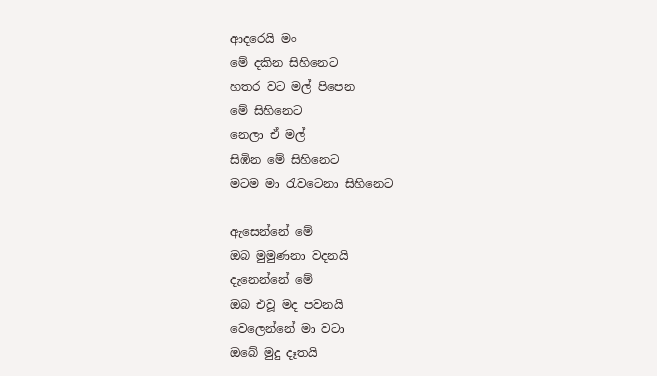ආදරෙයි මං
මේ දකින සිහිනෙට
හතර වට මල් පිපෙන
මේ සිහිනෙට
නෙලා ඒ මල්
සිඹින මේ සිහිනෙට
මටම මා ‍රැවටෙනා සිහිනෙට

ඇසෙන්නේ මේ
ඔබ මුමුණනා වදනයි
දැනෙන්නේ මේ
ඔබ එවූ මද පවනයි
වෙලෙන්නේ මා වටා
ඔබේ මුදු දෑතයි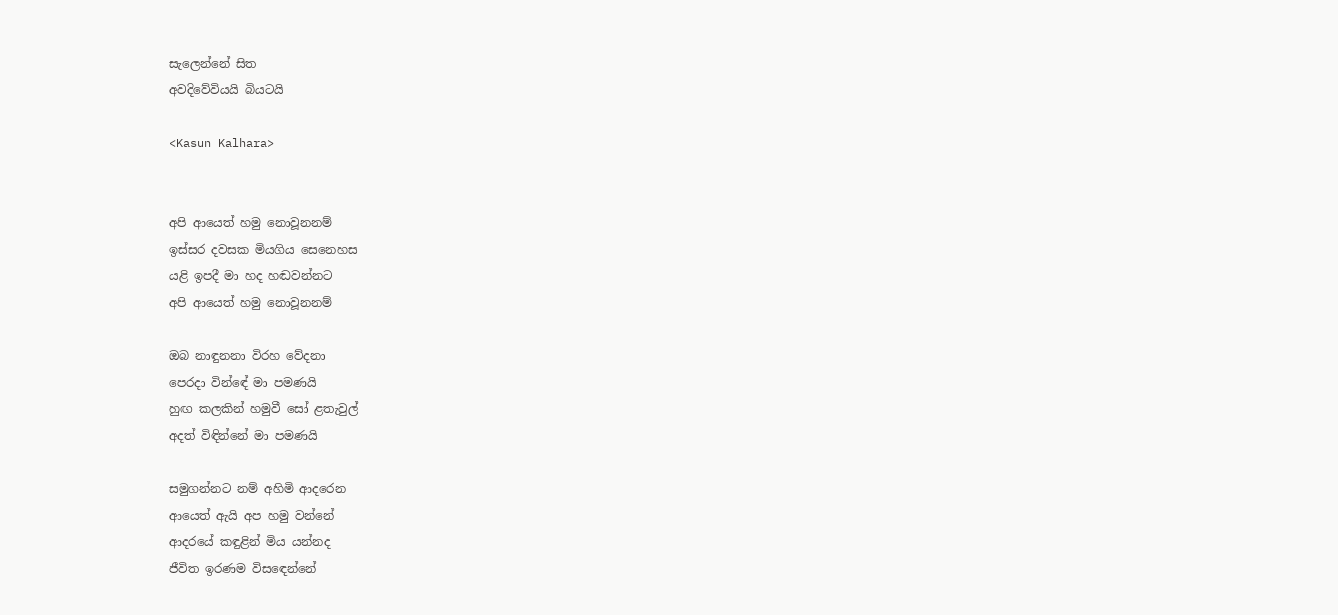සැලෙන්නේ සිත
අවදිවේවියයි බියටයි

<Kasun Kalhara>


අපි ආයෙත් හමු නොවූනනම්
ඉස්සර දවසක මියගිය සෙනෙහස
යළි ඉපදී මා හද හඬවන්නට
අපි ආයෙත් හමු නොවූනනම්

ඔබ නාඳුනනා විරහ වේදනා
පෙරදා වින්ඳේ මා පමණයි
හුඟ කලකින් හමුවී සෝ ළතැවුල්
අදත් විඳින්නේ මා පමණයි

සමුගන්නට නම් අහිමි ආදරෙන
ආයෙත් ඇයි අප හමු වන්නේ
ආදරයේ කඳුළින් මිය යන්නද
ජීවිත ඉරණම විස‍ඳෙන්නේ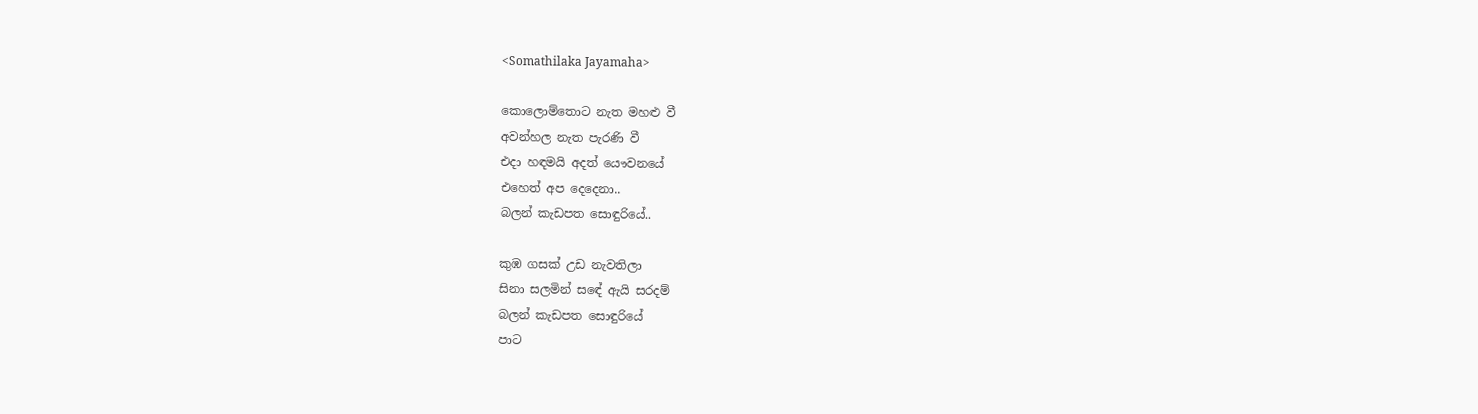<Somathilaka Jayamaha>

කොලොම්තොට නැත මහළු වී
අවන්හල නැත පැරණි වී
එදා හඳමයි අදත් යෞවනයේ
එහෙත් අප දෙදෙනා..
බලන් කැඩපත සොඳුරියේ..

කුඹ ගසක් උඩ නැවතිලා
සිනා සලමින් සඳේ ඇයි සරදම්
බලන් කැඩපත සොඳුරියේ
පාට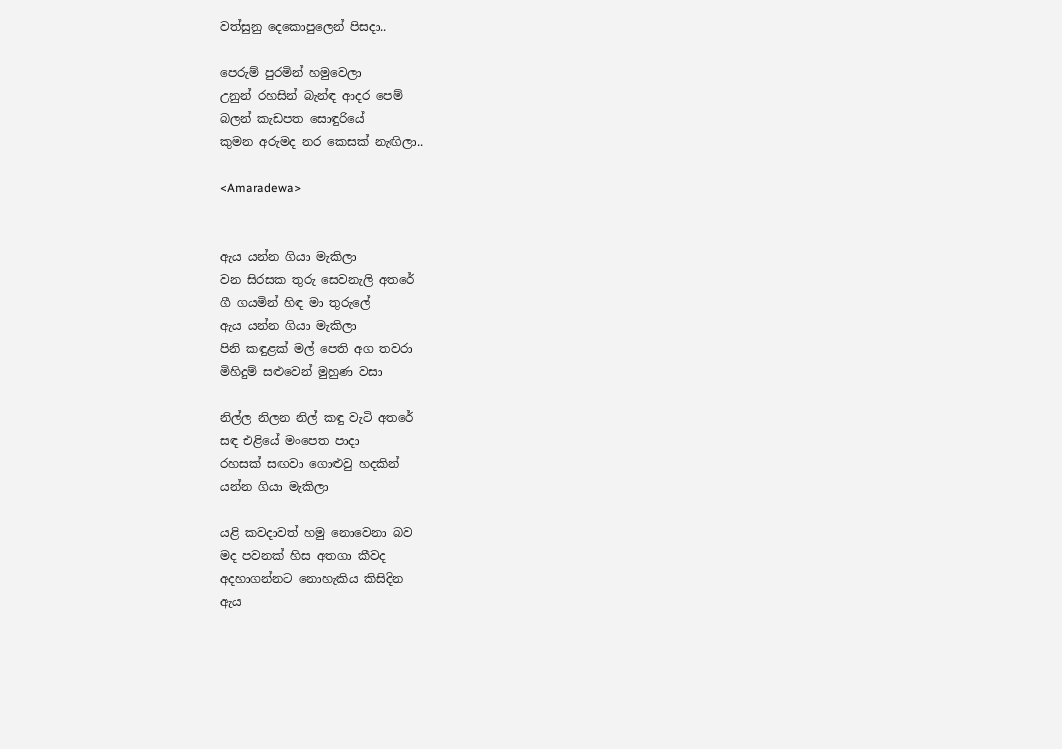වත්සුනු දෙකොපුලෙන් පිසදා..

පෙරුම් පුරමින් හමුවෙලා
උනුන් රහසින් බැන්ඳ ආදර පෙම්
බලන් කැඩපත සොඳුරියේ
කුමන අරුමද නර කෙසක් නැඟිලා..

<Amaradewa>


ඇය යන්න ගියා මැකිලා
වන සිරසක තුරු සෙවනැලි අතරේ
ගී ගයමින් හිඳ මා තුරුලේ
ඇය යන්න ගියා මැකිලා
පිනි කඳුළක් මල් පෙති අග තවරා
මිහිදුම් සළුවෙන් මුහුණ වසා

නිල්ල නිලන නිල් කඳු වැටි අතරේ
සඳ එළියේ මංපෙත පාදා
රහසක් සඟවා ගොළුවු හදකින්
යන්න ගියා මැකිලා

යළි කවදාවත් හමු නොවෙනා බව
මද පවනක් හිස අතගා කීවද
අදහාගන්නට නොහැකිය කිසිදින
ඇය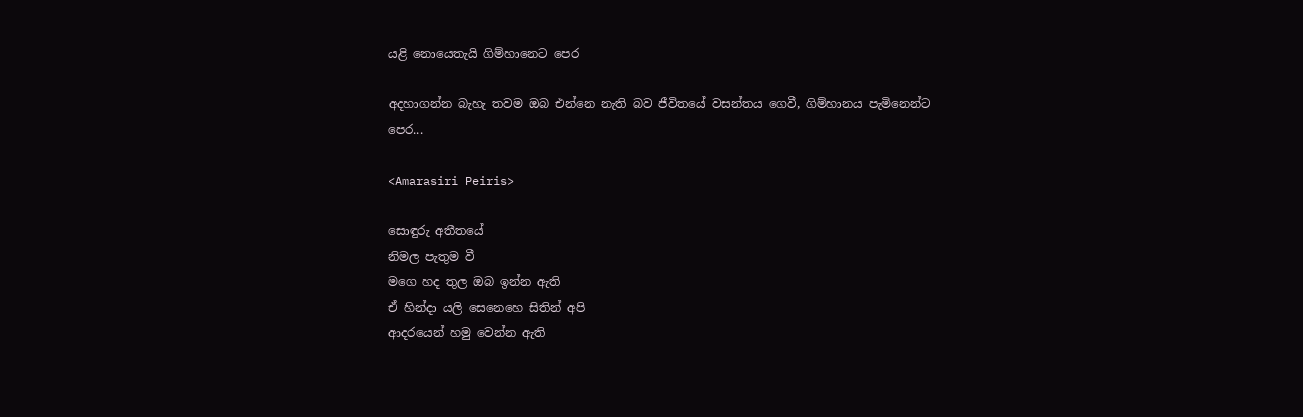යළි නොයෙතැයි ගිම්හානෙට පෙර

අදහාගන්න බැහැ තවම ඔබ එන්නෙ නැති බව ජීවිතයේ වසන්තය ගෙවී, ගිම්හානය පැමිනෙන්ට පෙර...

<Amarasiri Peiris>

සොඳුරු අතීතයේ
නිමල පැතුම වී
මගෙ හද තුල ඔබ ඉන්න ඇති
ඒ හින්දා යලි සෙනෙහෙ සිතින් අපි
ආදරයෙන් හමු වෙන්න ඇති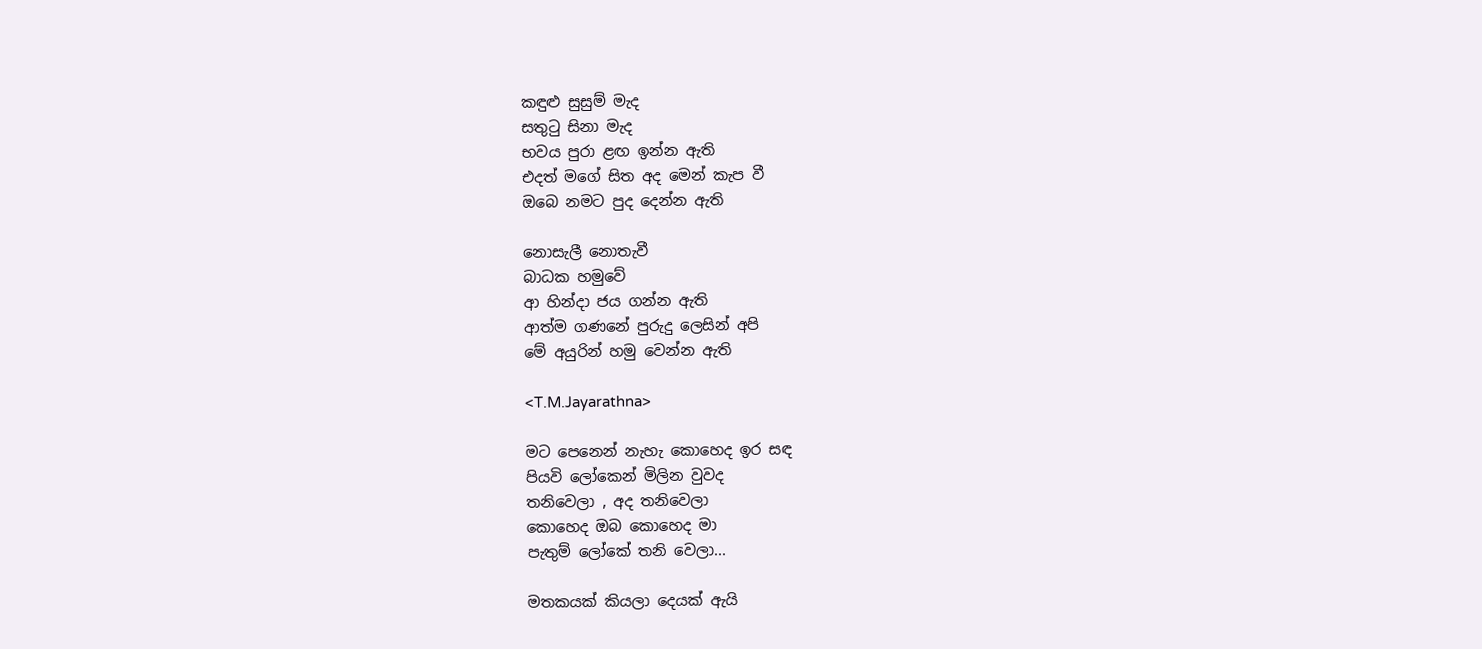කඳුළු සුසුම් මැද
සතු‍ටු සිනා මැද
භවය පුරා ළඟ ඉන්න ඇති
එදත් මගේ සිත අද මෙන් කැප වී
ඔබෙ නමට පුද දෙන්න ඇති

නොසැලී නොතැවී
බාධක හමුවේ
ආ හින්දා ජය ගන්න ඇති
ආත්ම ගණනේ පුරුදු ලෙසින් අපි
මේ අයුරින් හමු වෙන්න ඇති

<T.M.Jayarathna>

මට පෙනෙන් නැහැ කොහෙද ඉර සඳ
පියවි ලෝකෙන් මිලින වුවද
තනිවෙලා , අද තනිවෙලා
කොහෙද ඔබ කොහෙද මා
පැතුම් ලෝකේ තනි වෙලා...

මතකයක් කියලා දෙයක් ඇයි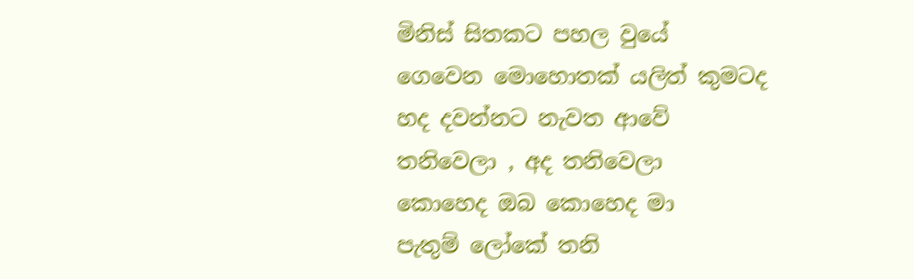මිනිස් සිතකට පහල වුයේ
ගෙවෙන මොහොතක් යලිත් කුමටද
හද දවන්නට නැවත ආවේ
තනිවෙලා , අද තනිවෙලා
කොහෙද ඔබ කොහෙද මා
පැතුම් ලෝකේ තනි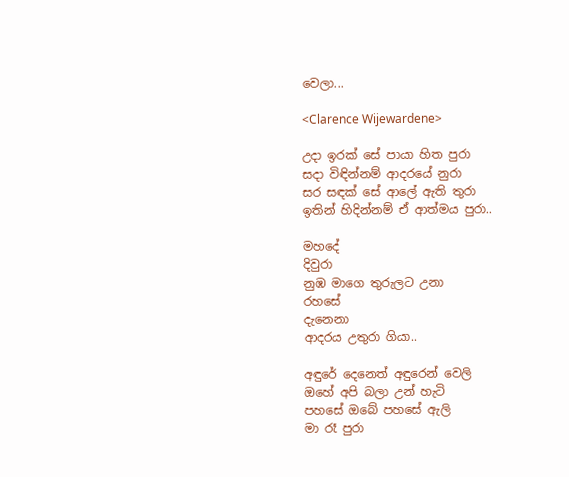වෙලා...

<Clarence Wijewardene>

උදා ඉරක් සේ පායා හිත පුරා
සදා විඳින්නම් ආදරයේ නුරා
සර සඳක් සේ ආලේ ඇති තුරා
ඉතින් හිදින්නම් ඒ ආත්මය පුරා..

මහදේ
දිවුරා
නුඹ මාගෙ තුරුලට උනා
රහසේ
දැනෙනා
ආදරය උතුරා ගියා..

අඳුරේ දෙනෙත් අඳුරෙන් වෙලි
ඔහේ අපි බලා උන් හැටි
පහසේ ඔබේ පහසේ ඇලි
මා රෑ පුරා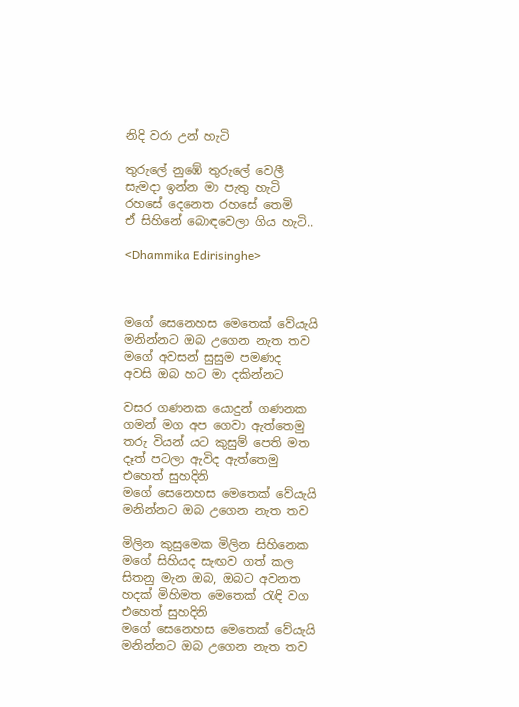නිදි වරා උන් හැටි

තුරුලේ නුඹේ තුරුලේ වෙලී
සැමදා ඉන්න මා පැතු හැටි
රහසේ දෙනෙත රහසේ තෙමි
ඒ සිහිනේ බොඳවෙලා ගිය හැටි..

<Dhammika Edirisinghe>



මගේ සෙනෙහස මෙතෙක් වේයැයි
මනින්නට ඔබ උගෙන නැත තව
මගේ අවසන් සුසුම පමණද
අවසි ඔබ හට මා දකින්නට

වසර ගණනක යොදුන් ගණනක
ගමන් මග අප ගෙවා ඇත්තෙමු
තරු වියන් යට කුසුම් පෙති මත
දෑත් පටලා ඇවිද ඇත්තෙමු
එහෙත් සුහදිනි
මගේ සෙනෙහස මෙතෙක් වේයැයි
මනින්නට ඔබ උගෙන නැත තව

මිලින කුසුමෙක මිලින සිහිනෙක
මගේ සිහියද සැඟව ගත් කල
සිතනු මැන ඔබ, ඔබට අවනත
හදක් මිහිමත මෙතෙක් ‍රැඳි වග
එහෙත් සුහදිනි
මගේ සෙනෙහස මෙතෙක් වේයැයි
මනින්නට ඔබ උගෙන නැත තව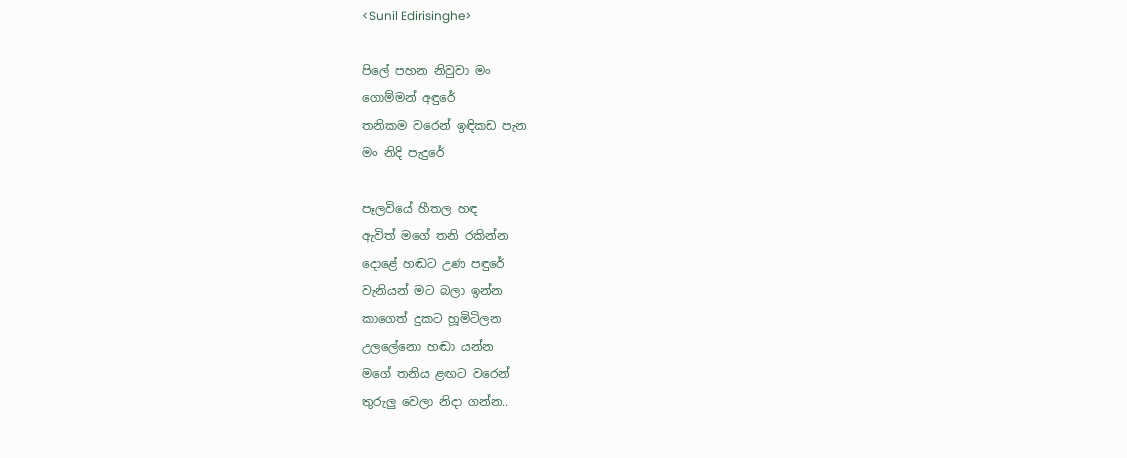<Sunil Edirisinghe>

පිලේ පහන නිවුවා මං
ගොම්මන් අඳුරේ
තනිකම වරෙන් ඉඳිකඩ පැන
මං නිදි පැදුරේ

පෑලවියේ හීතල හඳ
ඇවිත් මගේ තනි රකින්න
දොළේ හඬට උණ පඳුරේ
වැනියන් මට බලා ඉන්න
කාගෙත් දුකට හූමිටිලන
උලලේනො හඬා යන්න
මගේ තනිය ළඟට වරෙන්
තුරුලු වෙලා නිදා ගන්න..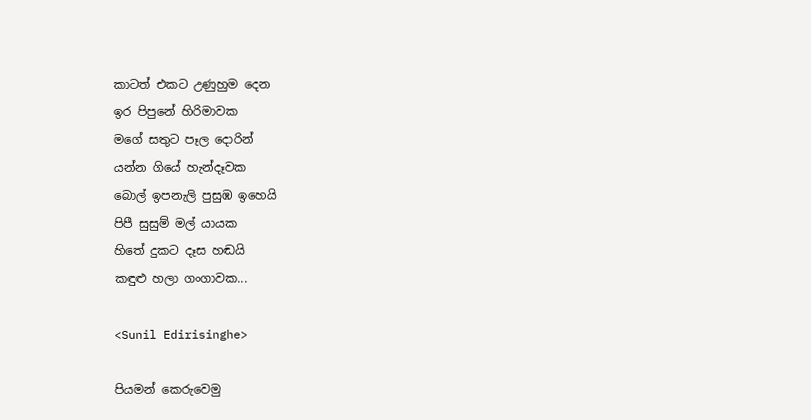කාටත් එකට උණුහුම දෙන
ඉර පිපුනේ හිරිමාවක
මගේ සතුට පෑල දොරින්
යන්න ගියේ හැන්දෑවක
බොල් ඉපනැලි පුසුඹ ඉහෙයි
පිපී සුසුම් මල් යායක
හිතේ දුකට දෑස හඬයි
කඳුළු හලා ගංගාවක...

<Sunil Edirisinghe>

පියමන් කෙරුවෙමු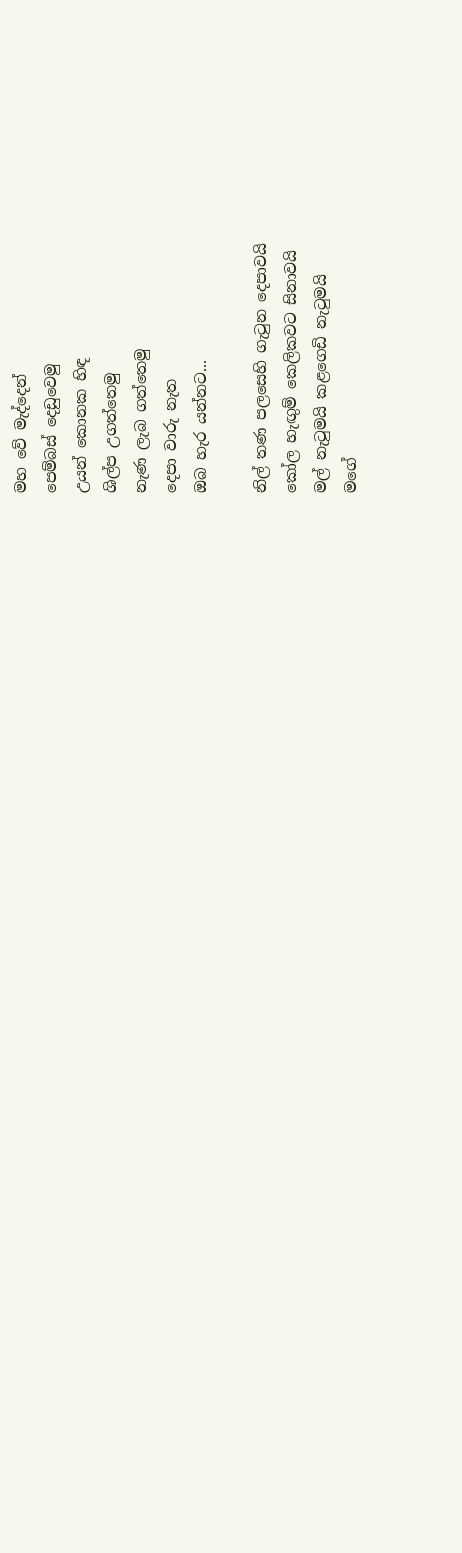මහ වේ මැද්දෙන්
පෙම්බස් දෙඩුවෙමු
උයන් කොනක හිඳ
ශිල්ප උගත්තෙමු
නැණ ලැබ ගත්තෙමු
දෙපා වාරු නැත
ඔබ හැර යන්නට...

නිල් තණ පලසෙහි ගැ‍ටුන දෙපාවයි
කෝල හැඟුම් කෙලිකවට සිනාවයි
මල් නැ‍ටුමයි කළගෙඩි නැ‍ටුමයි
මගේ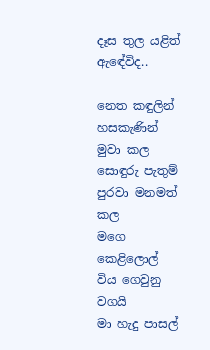දෑස තුල යළිත් ඇඳේවිද..

නෙත කඳුලින් හසකැණින් මුවා කල
සොඳුරු පැතුම් පුරවා මනමත් කල
මගෙ කෙළිලොල් විය ගෙවුනු වගයි
මා හැදු පාසල්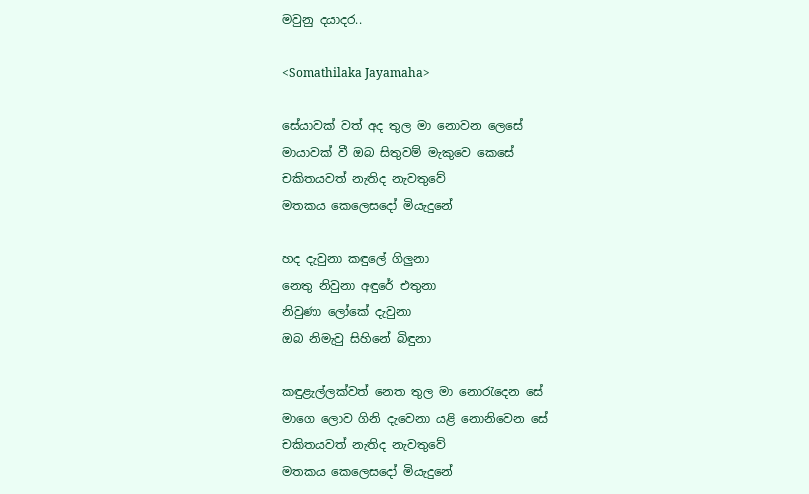මවුනු දයාදර..

<Somathilaka Jayamaha>

සේයාවක් වත් අද තුල මා නොවන ලෙසේ
මායාවක් වී ඔබ සිතුවම් මැකුවෙ කෙසේ
චකිතයවත් නැතිද නැවතුවේ
මතකය කෙලෙසදෝ මියැදුනේ

හද දැවුනා කඳුලේ ගිලුනා
නෙතු නිවුනා අඳුරේ එතුනා
නිවුණා ලෝකේ දැවුනා
ඔබ නිමැවු සිහිනේ බිඳුනා

කඳුළැල්ලක්වත් නෙත තුල මා නො‍රැදෙන සේ
මාගෙ ලොව ගිනි දැවෙනා යළි නොනිවෙන සේ
චකිතයවත් නැතිද නැවතුවේ
මතකය කෙලෙසදෝ මියැදුනේ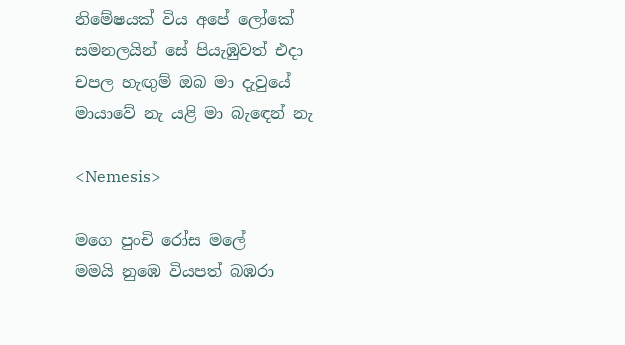නිමේෂයක් විය අපේ ලෝකේ
සමනලයින් සේ පියැඹුවත් එදා
චපල හැඟුම් ඔබ මා දැවුයේ
මායාවේ නැ යළි මා බැ‍ඳෙන් නැ

<Nemesis>

මගෙ පුංචි රෝස මලේ
මමයි නුඹෙ වියපත් බඹරා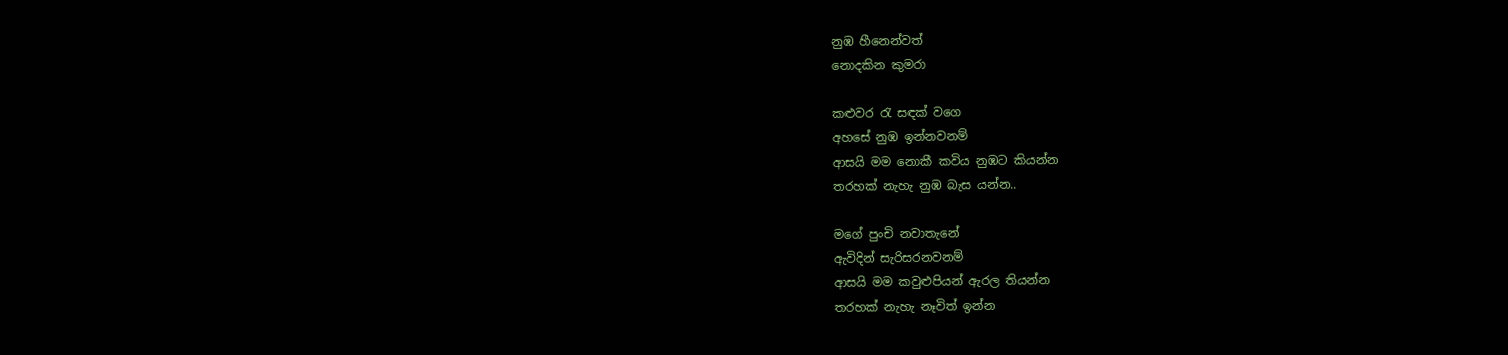නුඹ හීනෙන්වත්
නොදකින කුමරා

කළුවර ‍රැ සඳක් වගෙ
අහසේ නුඹ ඉන්නවනම්
ආසයි මම නොකී කවිය නුඹට කියන්න
තරහක් නැහැ නුඹ බැස යන්න..

මගේ පුංචි නවාතැනේ
ඇවිදින් සැරිසරනවනම්
ආසයි මම කවුළුපියන් ඇරල තියන්න
තරහක් නැහැ නෑවිත් ඉන්න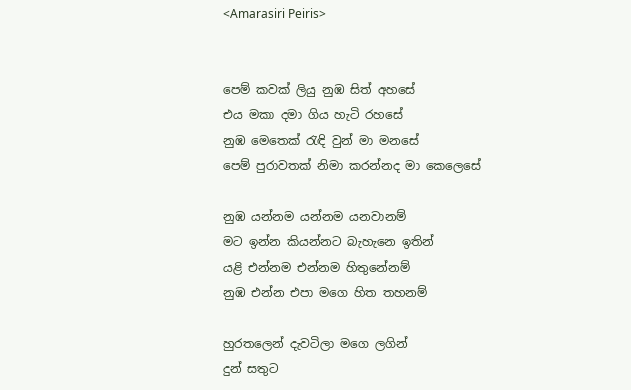<Amarasiri Peiris>


පෙම් කවක් ලියු නුඹ සිත් අහසේ
එය මකා දමා ගිය හැටි රහසේ
නුඹ මෙතෙක් ‍රැඳි වුන් මා මනසේ
පෙම් පුරාවතක් නිමා කරන්නද මා කෙලෙසේ

නුඹ යන්නම යන්නම යනවානම්
මට ඉන්න කියන්නට බැහැනෙ ඉතින්
යළි එන්නම එන්නම හිතුනේනම්
නුඹ එන්න එපා මගෙ හිත තහනම්

හුරතලෙන් දැවටිලා මගෙ ලගින්
දුන් සතුට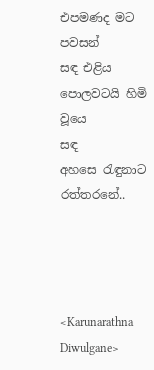එපමණද මට පවසන්
සඳ එළිය පොලවටයි හිමි වූයෙ
සඳ අහසෙ ‍රැඳුනාට රත්තරනේ..




<Karunarathna Diwulgane>